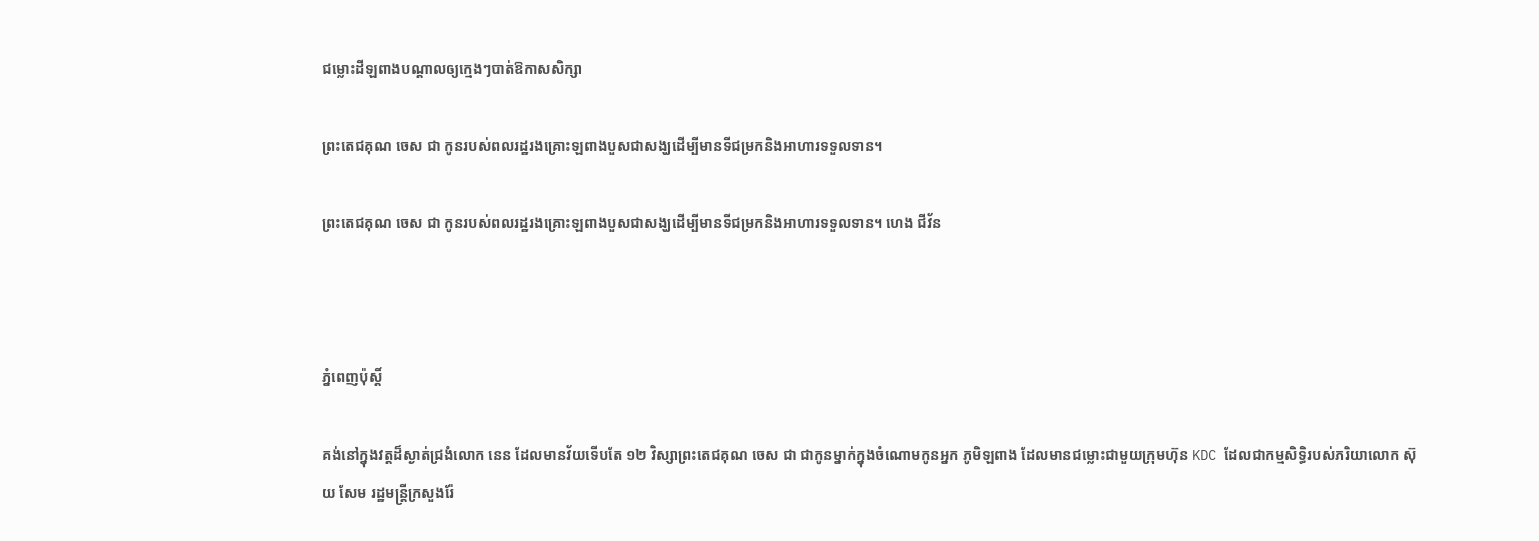ជម្លោះដីឡពាងបណ្តាលឲ្យក្មេងៗបាត់ឱកាសសិក្សា

ព្រះតេជគុណ ចេស ជា កូនរបស់ពលរដ្ឋរងគ្រោះឡពាងបួសជាសង្ឃដើម្បីមានទីជម្រកនិងអាហារទទួលទាន។

ព្រះតេជគុណ ចេស ជា កូនរបស់ពលរដ្ឋរងគ្រោះឡពាងបួសជាសង្ឃដើម្បីមានទីជម្រកនិងអាហារទទួលទាន។ ហេង ជីវ័ន



ភ្នំពេញប៉ុស្តិ៍

គង់នៅក្នុងវត្តដ៏ស្ងាត់ជ្រងំលោក នេន ដែលមានវ័យទើបតែ ១២ វិស្សាព្រះតេជគុណ ចេស ជា ជាកូនម្នាក់ក្នុងចំណោមកូនអ្នក ភូមិឡពាង ដែលមានជម្លោះជាមួយក្រុមហ៊ុន KDC ដែលជាកម្មសិទ្ធិរបស់ភរិយាលោក ស៊ុយ សែម រដ្ឋមន្ត្រីក្រសួងរ៉ែ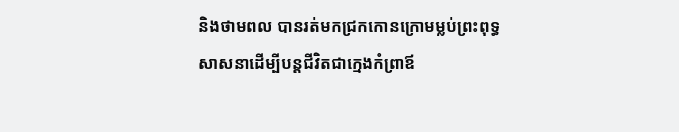និងថាមពល បានរត់មកជ្រកកោនក្រោមម្លប់ព្រះពុទ្ធសាសនាដើម្បីបន្តជីវិតជាក្មេងកំព្រាឪ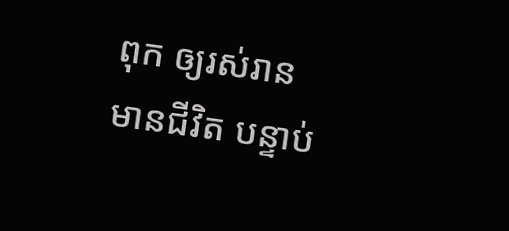ពុក ឲ្យរស់រានមានជីវិត បន្ទាប់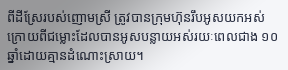ពីដីស្រែរបស់ញោមស្រី ត្រូវបានក្រុមហ៊ុនរឹបអូសយកអស់ ក្រោយពីជម្លោះដែលបានអូសបន្លាយអស់រយៈពេលជាង ១០ ឆ្នាំដោយគ្មានដំណោះស្រាយ។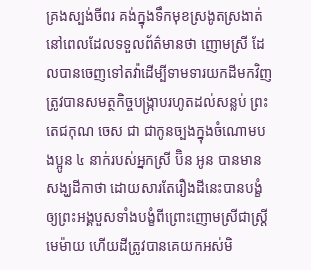គ្រងស្បង់ចីពរ គង់ក្នុងទឹកមុខស្រងូតស្រងាត់នៅពេលដែលទទួលព័ត៌មានថា ញោមស្រី ដែលបានចេញទៅតវ៉ាដើម្បីទាមទារយកដីមកវិញត្រូវបានសមត្ថកិច្ចបង្ក្រាបរហូតដល់សន្លប់ ព្រះតេជកុណ ចេស ជា ជាកូនច្បងក្នុងចំណោមបងប្អូន ៤ នាក់របស់អ្នកស្រី ប៊ិន អូន បានមានសង្ឃដីកាថា ដោយសារតែរឿងដីនេះបានបង្ខំឲ្យព្រះអង្គបួសទាំងបង្ខំពីព្រោះញោមស្រីជាស្ត្រីមេម៉ាយ ហើយដីត្រូវបានគេយកអស់មិ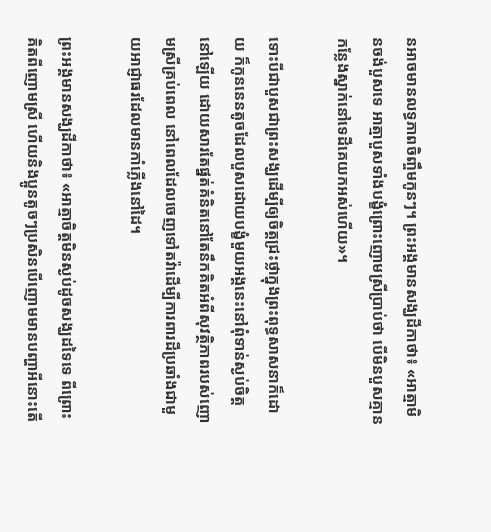នអាចមានលទ្ធភាពចិញ្ចឹមកូនៗ។ ព្រះអង្គមានសង្ឃដីកាថា៖ «អាត្មាមិនចង់បួសទេ អាត្មាបួសទាំងបង្ខំព្រោះញោមស្រីប្រាប់ថា បើមិនបួសគ្មានកន្លែងស្នាក់នៅទេដីគេយកអស់ហើយ»។

ទោះបីជាបួសជាព្រះសង្ឃដើម្បីឲ្យចិត្តជ្រះថ្លាក្នុងព្រះពុទ្ធសាសនាក៏ដោយ ក៏កូននេនតូចដែលបួសដោយបង្ខំមួយអង្គនេះនៅពុំទាន់ស្ងប់ចិត្តនៅឡើយ ដោយសារតែផ្នត់គំនិតនៅតែនឹកគិតអំពីសុវត្ថិភាពរបស់ញោមស្រីគ្រប់ពេល នៅពេលដែលចេញទៅតវ៉ាដើម្បីការពារដីប្រឆាំងជាមួយអាជ្ញាធរដែលមានកាំភ្លើងនៅដៃ។

ព្រះអង្គមានសង្ឃដីកាថា៖ «អាត្មាចិត្តមិនស្ងប់ដូចសង្ឃដទៃទេ ពីព្រោះគិតពីញោមស្រី ហើយនិងប្អូនតូចៗប្រសិនបើញោមមានបញ្ហាអីនោះតើ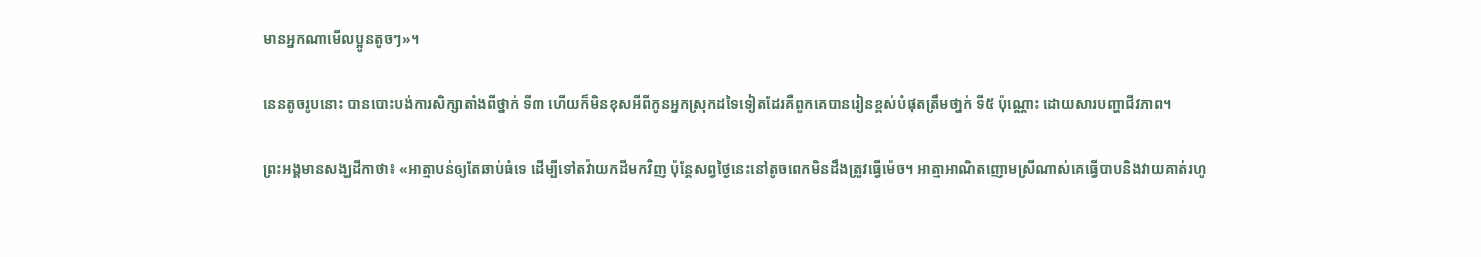មានអ្នកណាមើលប្អូនតូចៗ»។

នេនតូចរូបនោះ បានបោះបង់ការសិក្សាតាំងពីថ្នាក់ ទី៣ ហើយក៏មិនខុសអីពីកូនអ្នកស្រុកដទៃទៀតដែរគឺពួកគេបានរៀនខ្ពស់បំផុតត្រឹមថា្នក់ ទី៥ ប៉ុណ្ណោះ ដោយសារបញ្ហាជីវភាព។

ព្រះអង្គមានសង្ឃដីកាថា៖ «អាត្មាបន់ឲ្យតែឆាប់ធំទេ ដើម្បីទៅតវ៉ាយកដីមកវិញ ប៉ុន្តែសព្វថ្ងៃនេះនៅតូចពេកមិនដឹងត្រូវធ្វើម៉េច។ អាត្មាអាណិតញោមស្រីណាស់គេធ្វើបាបនិងវាយគាត់រហូ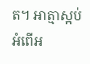ត។ អាត្មាស្អប់អំពើអ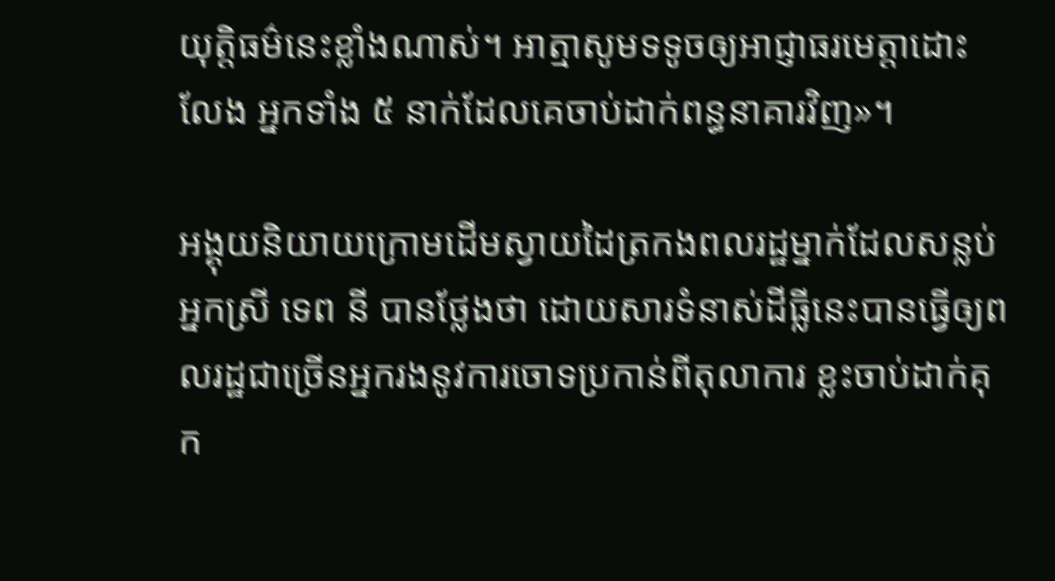យុត្តិធម៌នេះខ្លាំងណាស់។ អាត្មាសូមទទូចឲ្យអាជ្ញាធរមេត្តាដោះលែង អ្នកទាំង ៥ នាក់ដែលគេចាប់ដាក់ពន្ធនាគារវិញ»។

អង្គុយនិយាយក្រោមដើមស្វាយដៃត្រកងពលរដ្ឋម្នាក់ដែលសន្លប់ អ្នកស្រី ទេព នី បានថ្លែងថា ដោយសារទំនាស់ដីធ្លីនេះបានធ្វើឲ្យពលរដ្ឋជាច្រើនអ្នករងនូវការចោទប្រកាន់ពីតុលាការ ខ្លះចាប់ដាក់គុក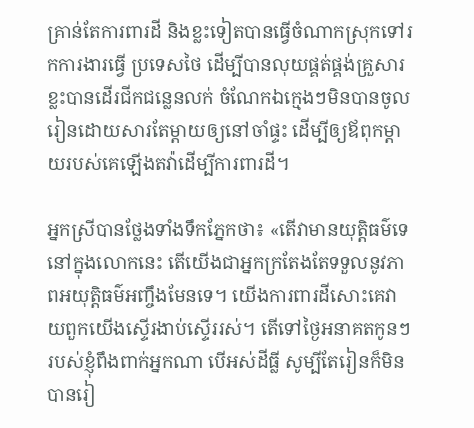គ្រាន់តែការពារដី និងខ្លះទៀតបានធ្វើចំណាកស្រុកទៅរកការងារធ្វើ ប្រទេសថៃ ដើម្បីបានលុយផ្គត់ផ្គង់គ្រួសារ ខ្លះបានដើរជីកជន្លេនលក់ ចំណែកឯក្មេងៗមិនបានចូលរៀនដោយសារតែម្តាយឲ្យនៅចាំផ្ទះ ដើម្បីឲ្យឪពុកម្តាយរបស់គេឡើងតវ៉ាដើម្បីការពារដី។

អ្នកស្រីបានថ្លែងទាំងទឹកភ្នែកថា៖ «តើវាមានយុត្តិធម៌ទេនៅក្នុងលោកនេះ តើយើងជាអ្នកក្រតែងតែទទួលនូវភាពអយុត្តិធម៌អញ្ចឹងមែនទេ។ យើងការពារដីសោះគេវាយពួកយើងស្ទើរងាប់ស្ទើររស់។ តើទៅថ្ងៃអនាគតកូនៗរបស់ខ្ញុំពឹងពាក់អ្នកណា បើអស់ដីធ្លី សូម្បីតែរៀនក៏មិនបានរៀ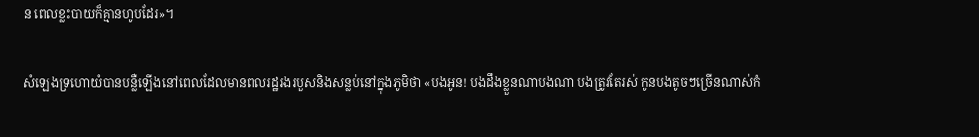ន ពេលខ្លះបាយក៏គ្មានហូបដែរ»។

សំឡេងទ្រហោយំបានបន្លឺឡើងនៅពេលដែលមានពលរដ្ឋរងរបួសនិងសន្លប់នៅក្នុងភូមិថា «បងអូន! បងដឹងខ្លួនណាបងណា បងត្រូវតែរស់ កូនបងតូចៗច្រើនណាស់កំ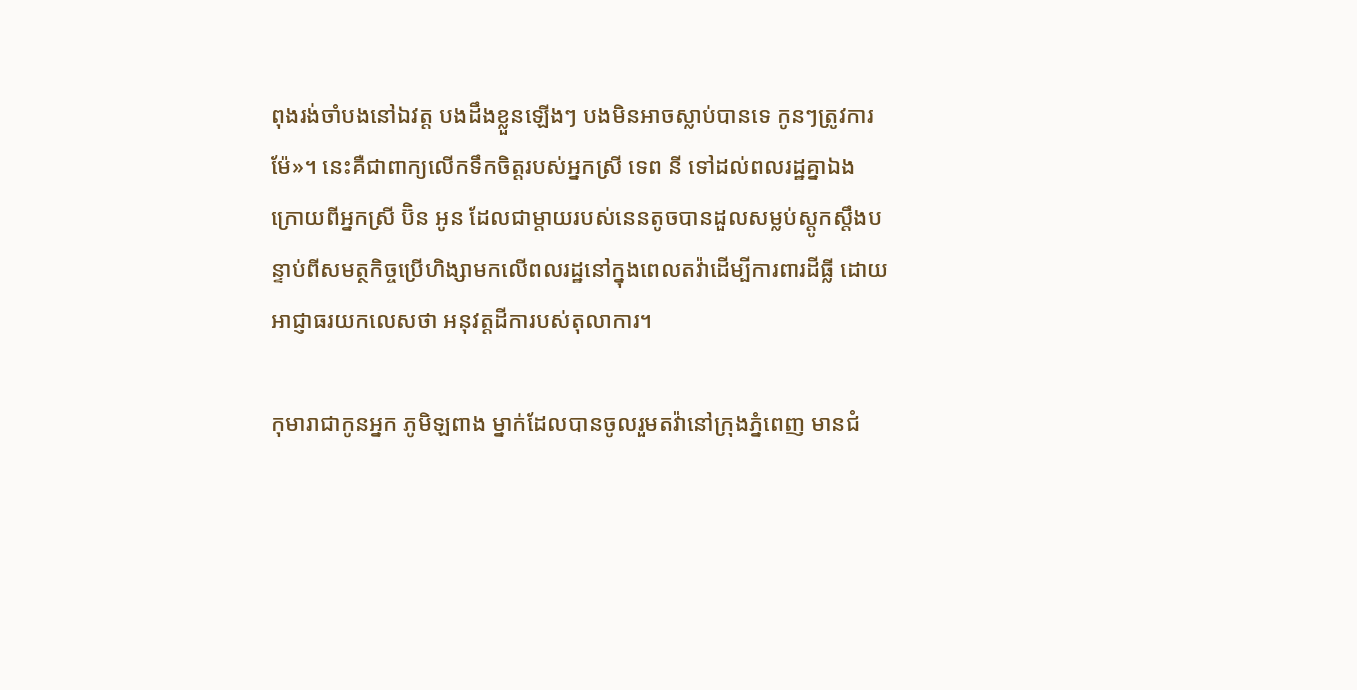ពុងរង់ចាំបងនៅឯវត្ត បងដឹងខ្លួនឡើងៗ បងមិនអាចស្លាប់បានទេ កូនៗត្រូវការម៉ែ»។ នេះគឺជាពាក្យលើកទឹកចិត្តរបស់អ្នកស្រី ទេព នី ទៅដល់ពលរដ្ឋគ្នាឯង ក្រោយពីអ្នកស្រី ប៊ិន អូន ដែលជាម្តាយរបស់នេនតូចបានដួលសម្លប់ស្តូកស្តឹងបន្ទាប់ពីសមត្ថកិច្ចប្រើហិង្សាមកលើពលរដ្ឋនៅក្នុងពេលតវ៉ាដើម្បីការពារដីធ្លី ដោយអាជ្ញាធរយកលេសថា អនុវត្តដីការបស់តុលាការ។

កុមារាជាកូនអ្នក ភូមិឡពាង ម្នាក់ដែលបានចូលរួមតវ៉ានៅក្រុងភ្នំពេញ មានជំ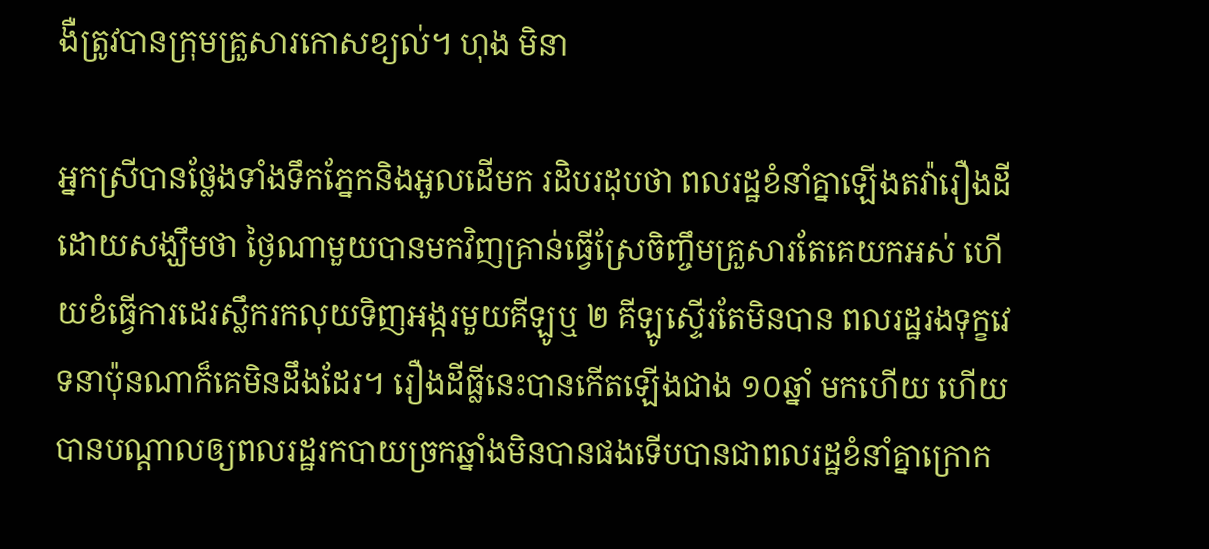ងឺត្រូវបានក្រុមគ្រួសារកោសខ្យល់។ ហុង មិនា

អ្នកស្រីបានថ្លែងទាំងទឹកភ្នែកនិងអួលដើមក រដិបរដុបថា ពលរដ្ឋខំនាំគ្នាឡើងតវ៉ារឿងដីដោយសង្ឃឹមថា ថ្ងៃណាមួយបានមកវិញគ្រាន់ធ្វើស្រែចិញ្ចឹមគ្រួសារតែគេយកអស់ ហើយខំធ្វើការដេរស្លឹករកលុយទិញអង្ករមួយគីឡូឬ ២ គីឡូស្ទើរតែមិនបាន ពលរដ្ឋរងទុក្ខវេទនាប៉ុនណាក៏គេមិនដឹងដែរ។ រឿងដីធ្លីនេះបានកើតឡើងជាង ១០ឆ្នាំ មកហើយ ហើយបានបណ្តាលឲ្យពលរដ្ឋរកបាយច្រកឆ្នាំងមិនបានផងទើបបានជាពលរដ្ឋខំនាំគ្នាក្រោក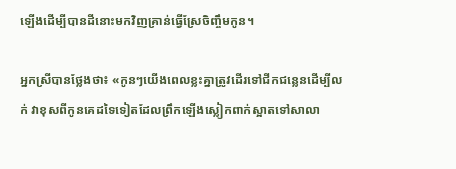ឡើងដើម្បីបានដីនោះមកវិញគ្រាន់ធ្វើស្រែចិញ្ចឹមកូន។

អ្នកស្រីបានថ្លែងថា៖ «កូនៗយើងពេលខ្លះគ្នាត្រូវដើរទៅជីកជន្លេនដើម្បីលក់ វាខុសពីកូនគេដទៃទៀតដែលព្រឹកឡើងស្លៀកពាក់ស្អាតទៅសាលា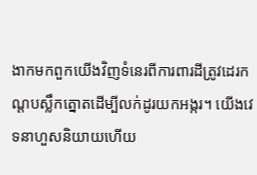ងាកមកពួកយើងវិញទំនេរពីការពារដីត្រូវដេរកណ្តបស្លឹកត្នោតដើម្បីលក់ដូរយកអង្ករ។ យើងវេទនាហួសនិយាយហើយ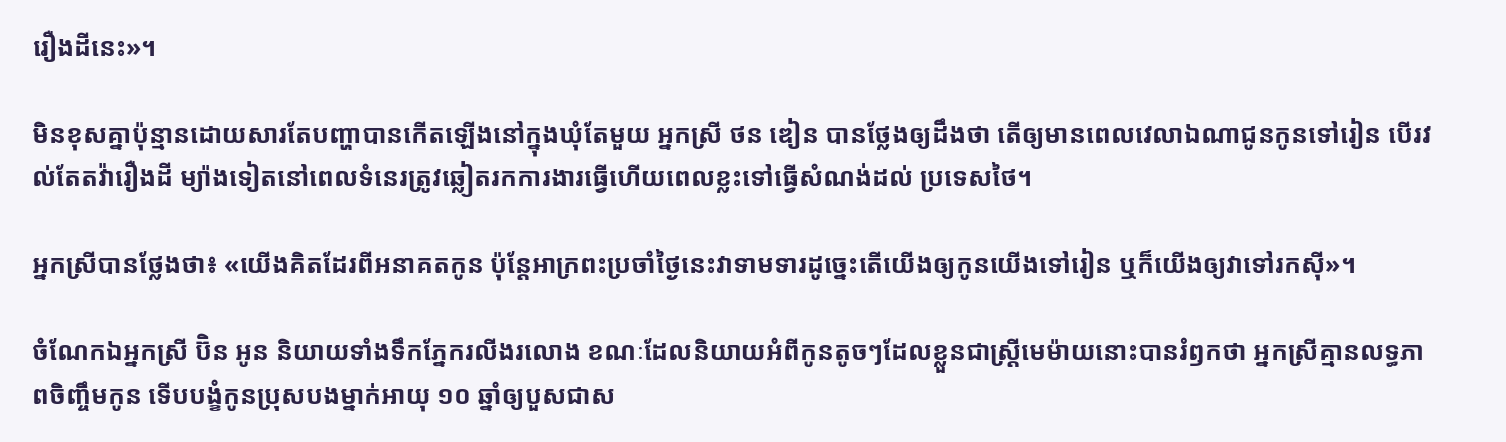រឿងដីនេះ»។

មិនខុសគ្នាប៉ុន្មានដោយសារតែបញ្ហាបានកើតឡើងនៅក្នុងឃុំតែមួយ អ្នកស្រី ថន ឌៀន បានថ្លែងឲ្យដឹងថា តើឲ្យមានពេលវេលាឯណាជូនកូនទៅរៀន បើរវល់តែតវ៉ារឿងដី ម្យ៉ាងទៀតនៅពេលទំនេរត្រូវឆ្លៀតរកការងារធ្វើហើយពេលខ្លះទៅធ្វើសំណង់ដល់ ប្រទេសថៃ។

អ្នកស្រីបានថ្លែងថា៖ «យើងគិតដែរពីអនាគតកូន ប៉ុន្តែអាក្រពះប្រចាំថ្ងៃនេះវាទាមទារដូច្នេះតើយើងឲ្យកូនយើងទៅរៀន ឬក៏យើងឲ្យវាទៅរកស៊ី»។

ចំណែកឯអ្នកស្រី ប៊ិន អូន និយាយទាំងទឹកភ្នែករលីងរលោង ខណៈដែលនិយាយអំពីកូនតូចៗដែលខ្លួនជាស្ត្រីមេម៉ាយនោះបានរំឭកថា អ្នកស្រីគ្មានលទ្ធភាពចិញ្ចឹមកូន ទើបបង្ខំកូនប្រុសបងម្នាក់អាយុ ១០ ឆ្នាំឲ្យបួសជាស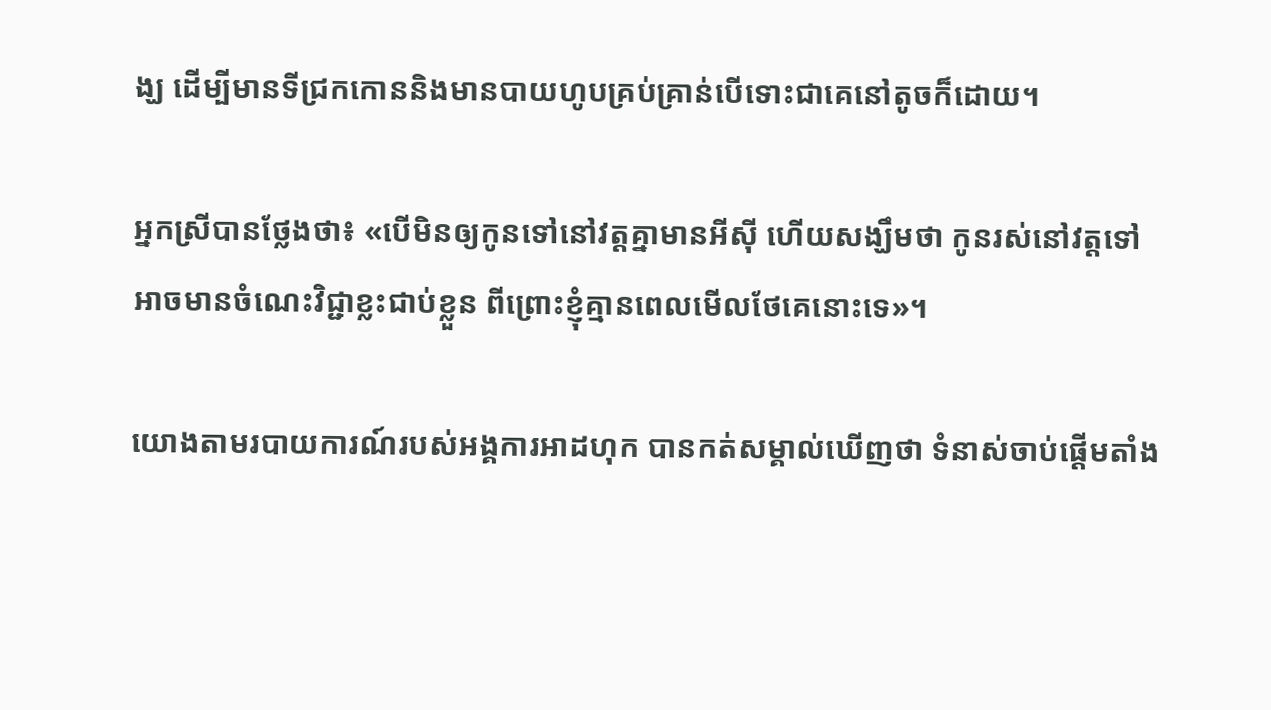ង្ឃ ដើម្បីមានទីជ្រកកោននិងមានបាយហូបគ្រប់គ្រាន់បើទោះជាគេនៅតូចក៏ដោយ។

អ្នកស្រីបានថ្លែងថា៖ «បើមិនឲ្យកូនទៅនៅវត្តគ្នាមានអីស៊ី ហើយសង្ឃឹមថា កូនរស់នៅវត្តទៅអាចមានចំណេះវិជ្ជាខ្លះជាប់ខ្លួន ពីព្រោះខ្ញុំគ្មានពេលមើលថែគេនោះទេ»។

យោងតាមរបាយការណ៍របស់អង្គការអាដហុក បានកត់សម្គាល់ឃើញថា ទំនាស់ចាប់ផ្តើមតាំង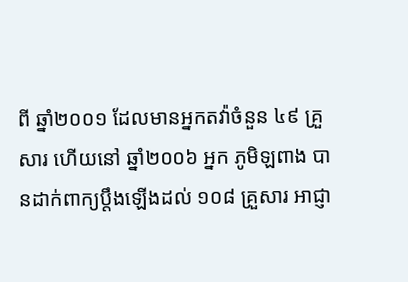ពី ឆ្នាំ២០០១ ដែលមានអ្នកតវ៉ាចំនួន ៤៩ គ្រួសារ ហើយនៅ ឆ្នាំ២០០៦ អ្នក ភូមិឡពាង បានដាក់ពាក្យប្តឹងឡើងដល់ ១០៨ គ្រួសារ អាជ្ញា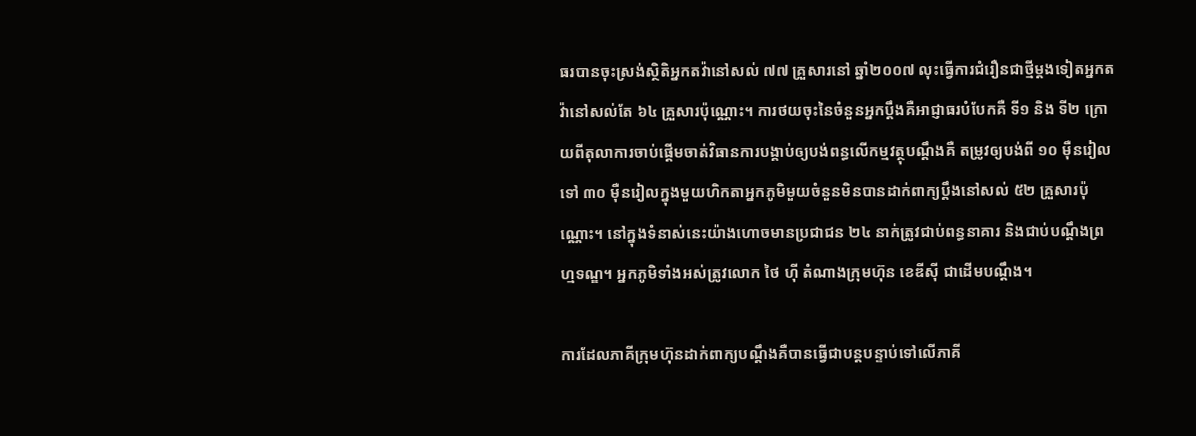ធរបានចុះស្រង់ស្ថិតិអ្នកតវ៉ានៅសល់ ៧៧ គ្រួសារនៅ ឆ្នាំ២០០៧ លុះធ្វើការជំរឿនជាថ្មីម្តងទៀតអ្នកតវ៉ានៅសល់តែ ៦៤ គ្រួសារប៉ុណ្ណោះ។ ការថយចុះនៃចំនួនអ្នកប្តឹងគឺអាជ្ញាធរបំបែកគឺ ទី១ និង ទី២ ក្រោយពីតុលាការចាប់ផ្តើមចាត់វិធានការបង្គាប់ឲ្យបង់ពន្ធលើកម្មវត្ថុបណ្តឹងគឺ តម្រូវឲ្យបង់ពី ១០ ម៉ឺនរៀលទៅ ៣០ ម៉ឺនរៀលក្នុងមួយហិកតាអ្នកភូមិមួយចំនួនមិនបានដាក់ពាក្យប្តឹងនៅសល់ ៥២ គ្រួសារប៉ុណ្ណោះ។ នៅក្នុងទំនាស់នេះយ៉ាងហោចមានប្រជាជន ២៤ នាក់ត្រូវជាប់ពន្ធនាគារ និងជាប់បណ្តឹងព្រហ្មទណ្ឌ។ អ្នកភូមិទាំងអស់ត្រូវលោក ថៃ ហ៊ី តំណាងក្រុមហ៊ុន ខេឌីស៊ី ជាដើមបណ្តឹង។

ការដែលភាគីក្រុមហ៊ុនដាក់ពាក្យបណ្តឹងគឺបានធ្វើជាបន្តបន្ទាប់ទៅលើភាគី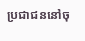ប្រជាជននៅចុ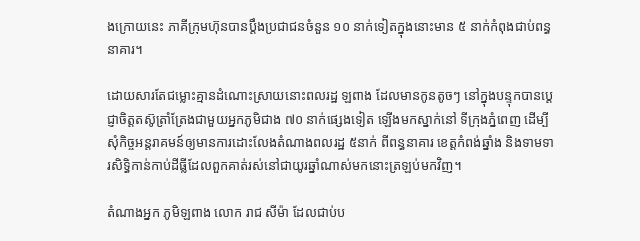ងក្រោយនេះ ភាគីក្រុមហ៊ុនបានប្តឹងប្រជាជនចំនួន ១០ នាក់ទៀតក្នុងនោះមាន ៥ នាក់កំពុងជាប់ពន្ធនាគារ។

ដោយសារតែជម្លោះគ្មានដំណោះស្រាយនោះពលរដ្ឋ ឡពាង ដែលមានកូនតូចៗ នៅក្នុងបន្ទុកបានប្តេជ្ញាចិត្តតស៊ូត្រាំត្រែងជាមួយអ្នកភូមិជាង ៧០ នាក់ផ្សេងទៀត ឡើងមកស្នាក់នៅ ទីក្រុងភ្នំពេញ ដើម្បីសុំកិច្ចអន្តរាគមន៍ឲ្យមានការដោះលែងតំណាងពលរដ្ឋ ៥នាក់ ពីពន្ធនាគារ ខេត្តកំពង់ឆ្នាំង និងទាមទារសិទ្ធិកាន់កាប់ដីធ្លីដែលពួកគាត់រស់នៅជាយូរឆ្នាំណាស់មកនោះត្រឡប់មកវិញ។

តំណាងអ្នក ភូមិឡពាង លោក រាជ សីម៉ា ដែលជាប់ប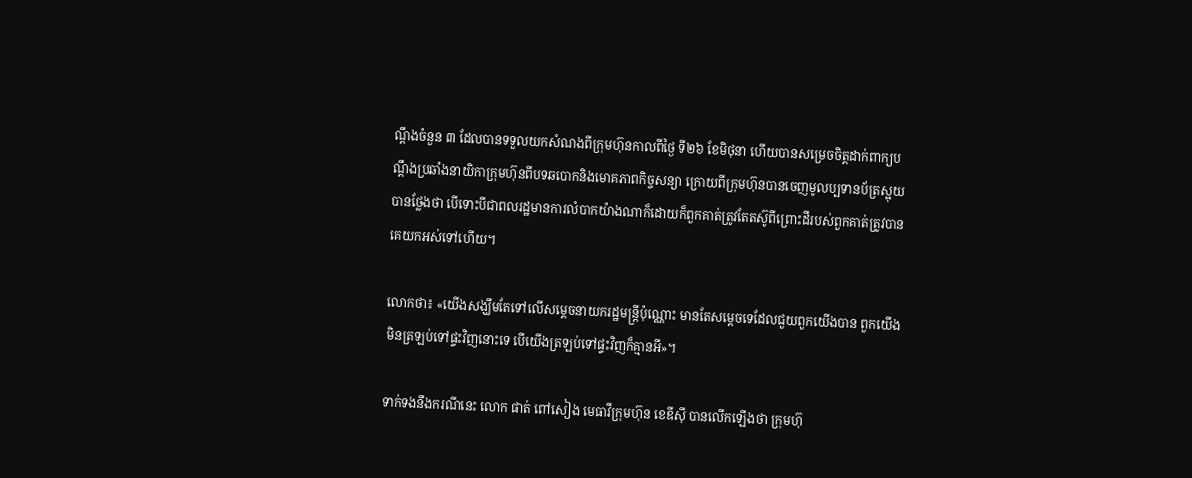ណ្តឹងចំនួន ៣ ដែលបានទទួលយកសំណងពីក្រុមហ៊ុនកាលពីថ្ងៃ ទី២៦ ខែមិថុនា ហើយបានសម្រេចចិត្តដាក់ពាក្យបណ្តឹងប្រឆាំងនាយិកាក្រុមហ៊ុនពីបទឆបោកនិងមោគភាពកិច្ចសន្យា ក្រោយពីក្រុមហ៊ុនបានចេញមូលប្បទានប័ត្រស្អុយបានថ្លែងថា បើទោះបីជាពលរដ្ឋមានការលំបាកយ៉ាងណាក៏ដោយក៏ពួកគាត់ត្រូវតែតស៊ូពីព្រោះដីរបស់ពួកគាត់ត្រូវបានគេយកអស់ទៅហើយ។

លោកថា៖ «យើងសង្ឃឹមតែទៅលើសម្តេចនាយករដ្ឋមន្ត្រីប៉ុណ្ណោះ មានតែសម្តេចទេដែលជួយពួកយើងបាន ពួកយើងមិនត្រឡប់ទៅផ្ទះវិញនោះទេ បើយើងត្រឡប់ទៅផ្ទះវិញក៏គ្មានអី»។

ទាក់ទងនឹងករណីនេះ លោក ផាត់ ពៅសៀង មេធាវីក្រុមហ៊ុន ខេឌីស៊ី បានលើកឡើងថា ក្រុមហ៊ុ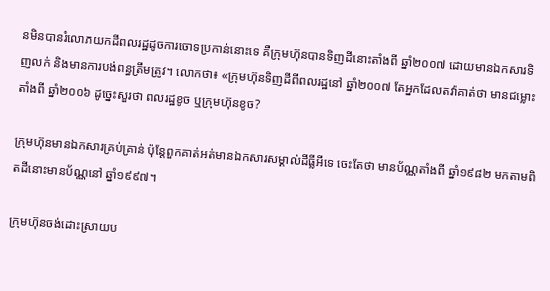នមិនបានរំលោភយកដីពលរដ្ឋដូចការចោទប្រកាន់នោះទេ គឺក្រុមហ៊ុនបានទិញដីនោះតាំងពី ឆ្នាំ២០០៧ ដោយមានឯកសារទិញលក់ និងមានការបង់ពន្ធត្រឹមត្រូវ។ លោកថា៖ «ក្រុមហ៊ុនទិញដីពីពលរដ្ឋនៅ ឆ្នាំ២០០៧ តែអ្នកដែលតវ៉ាគាត់ថា មានជម្លោះតាំងពី ឆ្នាំ២០០៦ ដូច្នេះសួរថា ពលរដ្ឋខូច ឬក្រុមហ៊ុនខូច?

ក្រុមហ៊ុនមានឯកសារគ្រប់គ្រាន់ ប៉ុន្តែពួកគាត់អត់មានឯកសារសម្គាល់ដីធ្លីអីទេ ចេះតែថា មានប័ណ្ណតាំងពី ឆ្នាំ១៩៨២ មកតាមពិតដីនោះមានប័ណ្ណនៅ ឆ្នាំ១៩៩៧។

ក្រុមហ៊ុនចង់ដោះស្រាយប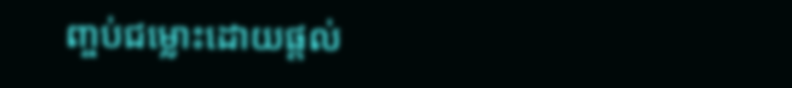ញ្ចប់ជម្លោះដោយផ្តល់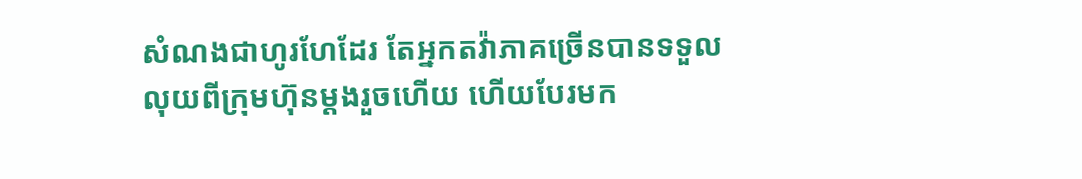សំណងជាហូរហែដែរ តែអ្នកតវ៉ាភាគច្រើនបានទទួលលុយពីក្រុមហ៊ុនម្តងរួចហើយ ហើយបែរមក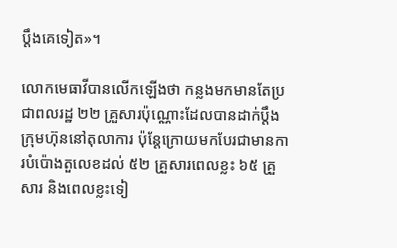ប្តឹងគេទៀត»។

លោកមេធាវីបានលើកឡើងថា កន្លងមកមានតែប្រជាពលរដ្ឋ ២២ គ្រួសារប៉ុណ្ណោះដែលបានដាក់ប្តឹងក្រុមហ៊ុននៅតុលាការ ប៉ុន្តែក្រោយមកបែរជាមានការបំប៉ោងតួលេខដល់ ៥២ គ្រួសារពេលខ្លះ ៦៥ គ្រួសារ និងពេលខ្លះទៀ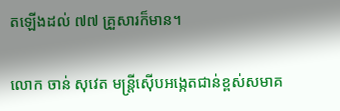តឡើងដល់ ៧៧ គ្រួសារក៏មាន។

លោក ចាន់ សុវេត មន្ត្រីស៊ើបអង្កេតជាន់ខ្ពស់សមាគ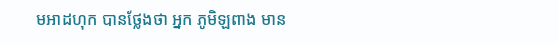មអាដហុក បានថ្លែងថា អ្នក ភូមិឡពាង មាន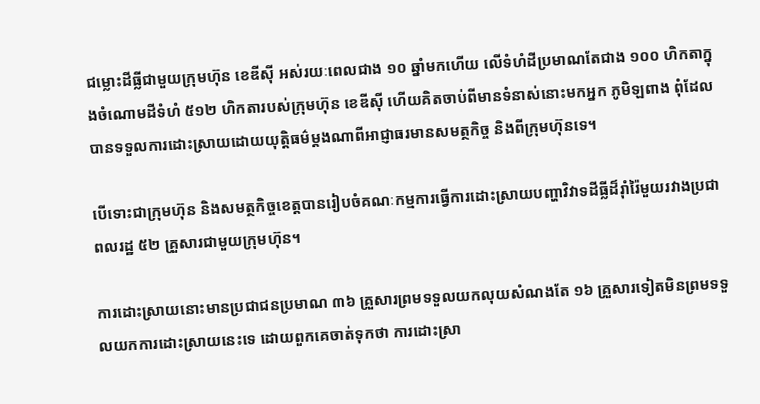ជម្លោះដីធ្លីជាមួយក្រុមហ៊ុន ខេឌីស៊ី អស់រយៈពេលជាង ១០ ឆ្នាំមកហើយ លើទំហំដីប្រមាណតែជាង ១០០ ហិកតាក្នុងចំណោមដីទំហំ ៥១២ ហិកតារបស់ក្រុមហ៊ុន ខេឌីស៊ី ហើយគិតចាប់ពីមានទំនាស់នោះមកអ្នក ភូមិឡពាង ពុំដែលបានទទួលការដោះស្រាយដោយយុត្តិធម៌ម្តងណាពីអាជ្ញាធរមានសមត្ថកិច្ច និងពីក្រុមហ៊ុនទេ។

បើទោះជាក្រុមហ៊ុន និងសមត្ថកិច្ចខេត្តបានរៀបចំគណៈកម្មការធ្វើការដោះស្រាយបញ្ហាវិវាទដីធ្លីដ៏រ៉ាំរ៉ៃមួយរវាងប្រជាពលរដ្ឋ ៥២ គ្រួសារជាមួយក្រុមហ៊ុន។

ការដោះស្រាយនោះមានប្រជាជនប្រមាណ ៣៦ គ្រួសារព្រមទទួលយកលុយសំណងតែ ១៦ គ្រួសារទៀតមិនព្រមទទួលយកការដោះស្រាយនេះទេ ដោយពួកគេចាត់ទុកថា ការដោះស្រា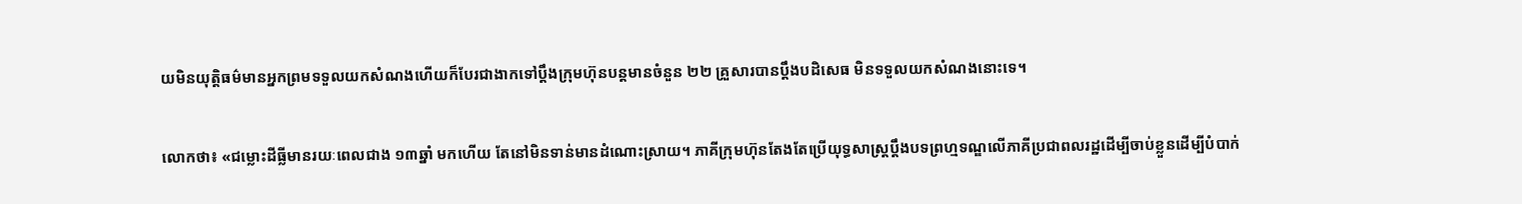យមិនយុត្តិធម៌មានអ្នកព្រមទទួលយកសំណងហើយក៏បែរជាងាកទៅប្តឹងក្រុមហ៊ុនបន្តមានចំនួន ២២ គ្រួសារបានប្តឹងបដិសេធ មិនទទួលយកសំណងនោះទេ។

លោកថា៖ «ជម្លោះដីធ្លីមានរយៈពេលជាង ១៣ឆ្នាំ មកហើយ តែនៅមិនទាន់មានដំណោះស្រាយ។ ភាគីក្រុមហ៊ុនតែងតែប្រើយុទ្ធសាស្រ្តប្តឹងបទព្រហ្មទណ្ឌលើភាគីប្រជាពលរដ្ឋដើម្បីចាប់ខ្លួនដើម្បីបំបាក់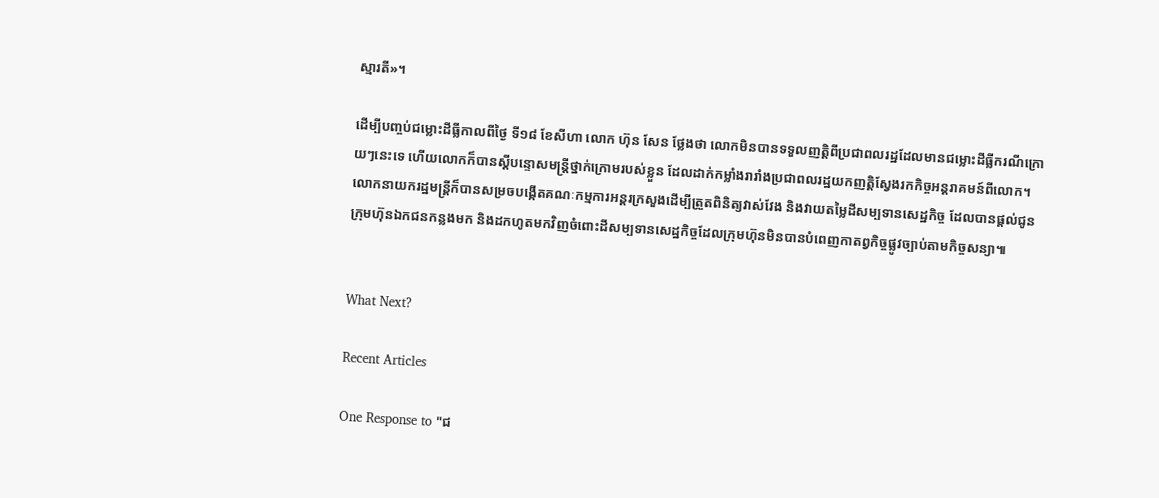ស្មារតី»។

ដើម្បីបញ្ចប់ជម្លោះដីធ្លីកាលពីថ្ងៃ ទី១៨ ខែសីហា លោក ហ៊ុន សែន ថ្លែងថា លោកមិនបានទទួលញត្តិពីប្រជាពលរដ្ឋដែលមានជម្លោះដីធ្លីករណីក្រោយៗនេះទេ ហើយលោកក៏បានស្តីបន្ទោសមន្ត្រីថ្នាក់ក្រោមរបស់ខ្លួន ដែលដាក់កម្លាំងរារាំងប្រជាពលរដ្ឋយកញត្តិស្វែងរកកិច្ចអន្តរាគមន៍ពីលោក។ លោកនាយករដ្ឋមន្ត្រីក៏បានសម្រចបង្កើតគណៈកម្មការអន្តរក្រសួងដើម្បីត្រួតពិនិត្យវាស់វែង និងវាយតម្លៃដីសម្បទានសេដ្ឋកិច្ច ដែលបានផ្តល់ជូនក្រុមហ៊ុនឯកជនកន្លងមក និងដកហូតមកវិញចំពោះដីសម្បទានសេដ្ឋកិច្ចដែលក្រុមហ៊ុនមិនបានបំពេញកាតព្វកិច្ចផ្លូវច្បាប់តាមកិច្ចសន្យា៕


What Next?

Recent Articles

One Response to "ជ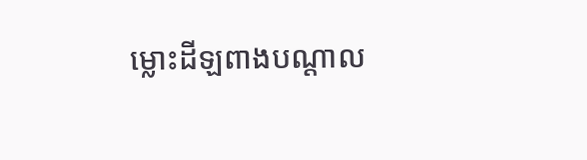ម្លោះដីឡពាងបណ្តាល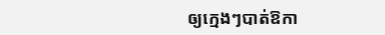ឲ្យក្មេងៗបាត់ឱកា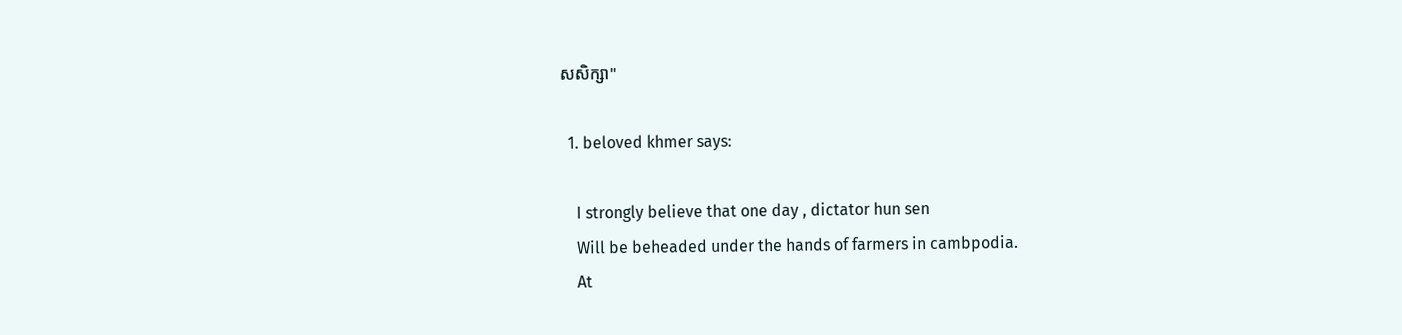សសិក្សា"

  1. beloved khmer says:

    I strongly believe that one day , dictator hun sen
    Will be beheaded under the hands of farmers in cambpodia.
    At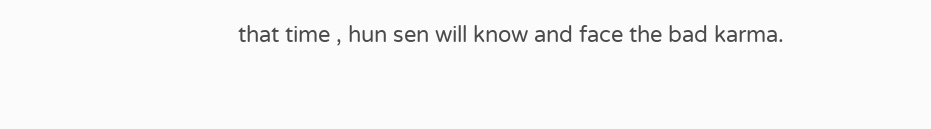that time , hun sen will know and face the bad karma.